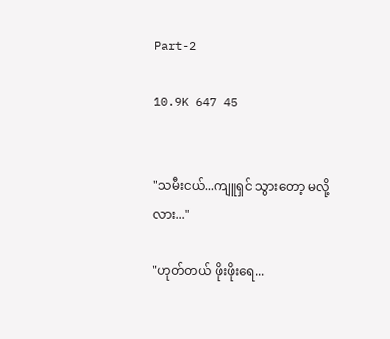Part-2

10.9K 647 45


"သမီးငယ်...ကျူရှင် သွားတော့ မလို့လား..."

"ဟုတ်တယ် ‌ဖိုးဖိုးရေ...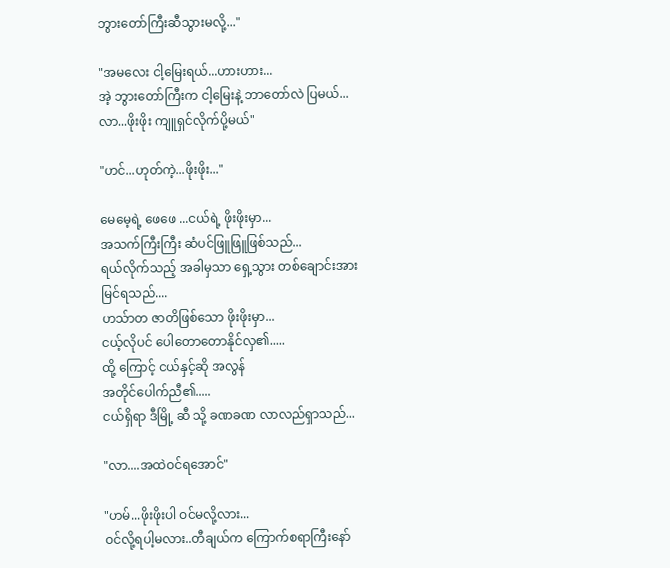ဘွားတော်ကြီးဆီသွားမလို့..."

"အမလေး ငါ့မြေးရယ်...ဟားဟား...
အဲ့ ဘွားတော်ကြီးက ငါ့မြေးနဲ့ ဘာတော်လဲ ပြမယ်...
လာ...ဖိုးဖိုး ကျူရှင်လိုက်ပို့မယ်"

"ဟင်...ဟုတ်ကဲ့...ဖိုးဖိုး..."

မေမေ့ရဲ့ ဖေဖေ ...ငယ်ရဲ့ ဖိုးဖိုးမှာ...
အသက်ကြီးကြီး ‌ဆံပင်ဖြူဖြူဖြစ်သည်...
ရယ်လိုက်သည့် အခါမှသာ ရှေ့သွား တစ်ချောင်းအား
မြင်ရသည်....
ဟသ်ာတ ဇာတိဖြစ်သော ဖိုးဖိုးမှာ...
ငယ့်လိုပင် ပေါတောတော‌နိုင်လှ၏.....
ထို့‌ ကြောင့် ငယ်နှင့်ဆို အလွန်
အတိုင်ပေါက်ညီ၏.....
ငယ်ရှိရာ ဒီမြို့ ဆီ သို့ ခဏခဏ လာလည်‌ရှာသည်...

"လာ....အထဲဝင်‌ရအောင်"

"ဟမ်...ဖိုးဖိုးပါ ဝင်မလို့လား...
ဝင်လို့ရပါ့မလား..တီချယ်က ကြောက်စရာကြီးနော်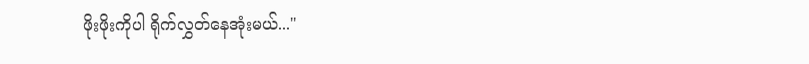ဖိုးဖိုးကိုပါ ရိုက်လွှတ်နေအုံးမယ်..."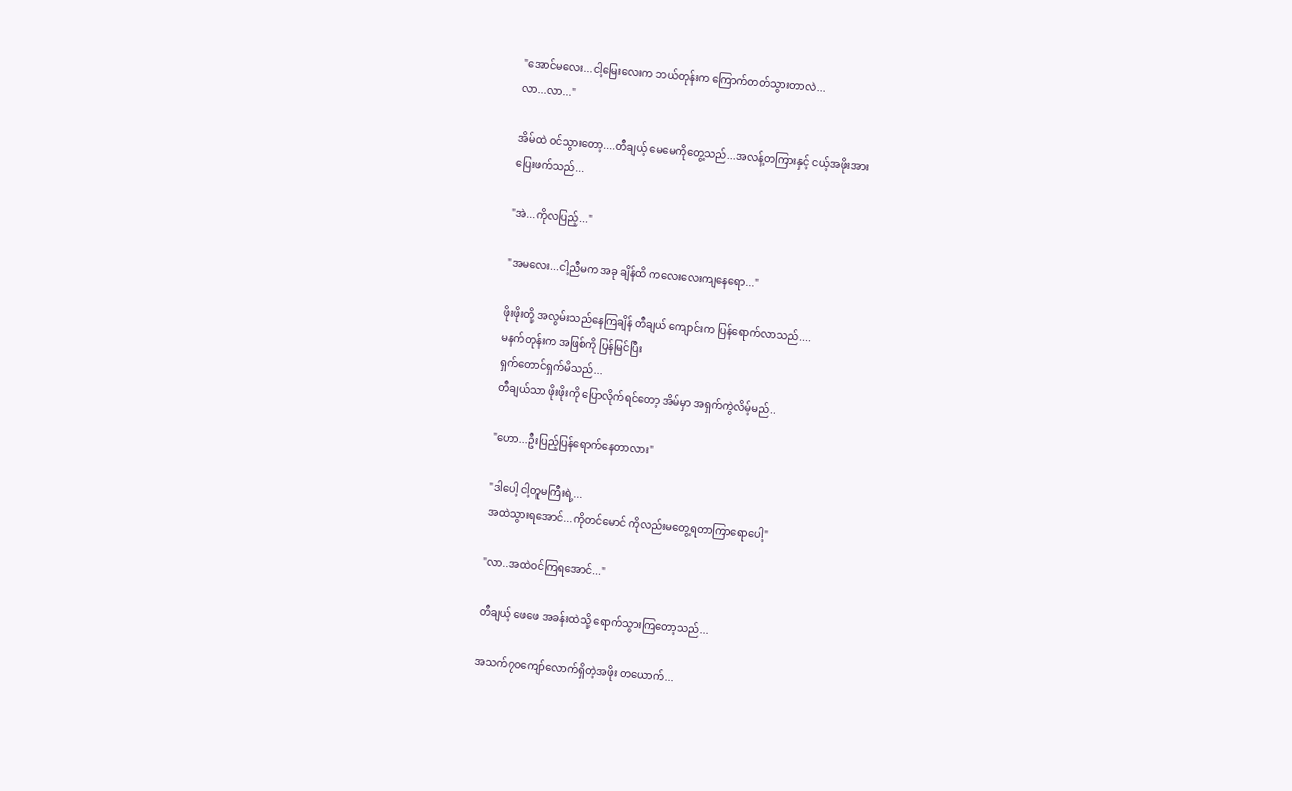"အောင်မလေး...ငါ့မြေးလေးက ဘယ်တုန်းက ကြောက်တတ်သွားတာလဲ...
လာ...လာ..."

အိမ်ထဲ ဝင်သွားတော့....တီချယ့် မေမေကိုတွေ့သည်...အလန့်တကြားနှင့် ငယ့်အဖိုးအား
ပြေးဖက်သည်...

"အဲ...ကိုလပြည့်..."

"အ‌မလေး...ငါ့ညီမက အခု ချိန်ထိ ကလေးလေးကျနေရော..."

ဖိုးဖိုးတို့ အလွမ်းသည်နေကြချိန် တီချယ် ကျောင်းက ပြန်ရောက်လာသည်....
မနက်တုန်းက အဖြစ်ကို ပြန်မြင်ပြီး
ရှက်တောင်ရှက်မိသည်...
တီချယ်သာ ဖိုးဖိုးကို ပြောလိုက်ရင်တော့ အိမ်မှာ အရှက်ကွဲလိမ့်မည်..

"ဟော...ဦးပြည့်ပြန်ရောက်နေတာလား"

"ဒါပေါ့ ငါ့တူမကြီးရဲ့...
အထဲသွားရအောင်...ကိုတင်မောင် ကိုလည်းမတွေ့ရတာ‌ကြာရောပေါ့"

"လာ..အထဲဝင်ကြရအောင်..."

တီချယ့် ဖေဖေ အခန်းထဲသို့ ရောက်သွားကြတော့သည်...

အသက်၇၀ကျော်လောက်ရှိတဲ့အဖိုး တယောက်...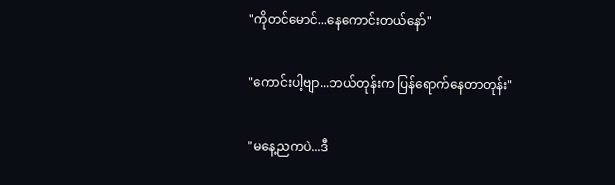"ကိုတင်မောင်...နေကောင်းတယ်နော်"

"ကောင်းပါ့ဗျာ...ဘယ်တုန်းက ပြန်ရောက်နေတာတုန်း"

"မနေ့ညကပဲ...ဒီ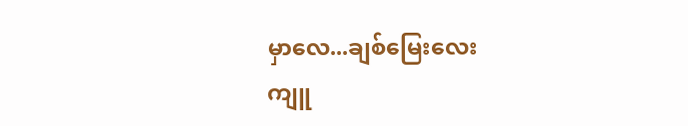မှာလေ...ချစ်မြေးလေး
ကျူ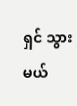ရှင် သွားမယ်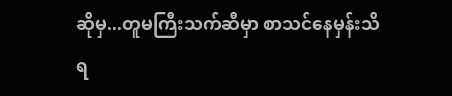ဆိုမှ...တူမကြီးသက်ဆီမှာ စာသင်နေမှန်း‌သိရ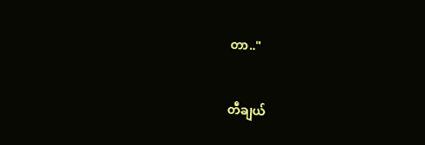တာ.."

တီချယ်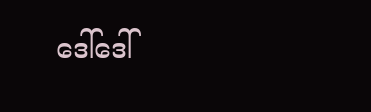ဒေါ်ဒေါ်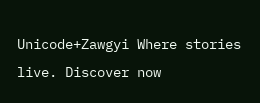Unicode+Zawgyi Where stories live. Discover now